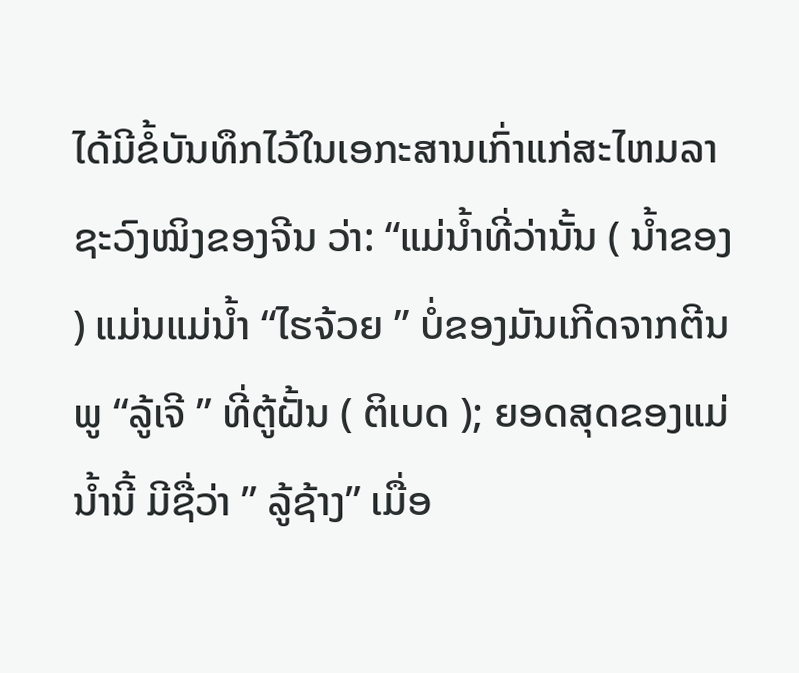ໄດ້ມີຂໍ້ບັນທຶກໄວ້ໃນເອກະສານເກົ່າແກ່ສະໄຫມລາຊະວົງໝິງຂອງຈີນ ວ່າ: “ແມ່ນໍ້າທີ່ວ່ານັ້ນ ( ນໍ້າຂອງ ) ແມ່ນແມ່ນໍ້າ “ໄຮຈ້ວຍ ” ບໍ່ຂອງມັນເກີດຈາກຕີນພູ “ລູ້ເຈີ ” ທີ່ຕູ້ຝັ້ນ ( ຕິເບດ ); ຍອດສຸດຂອງແມ່ນໍ້ານີ້ ມີຊື່ວ່າ ” ລູ້ຊ້າງ” ເມື່ອ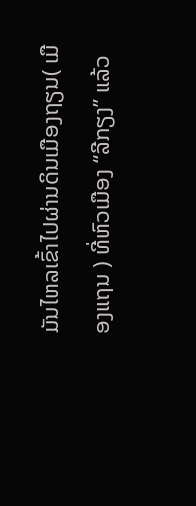ມັນໄຫລເຂົ້າໄປຜ່ານດິນເມືອງຖຽນ( ເມືອງແຖນ ) ທີ່ຫົວເມືອງ “ລີກຽງ” ແລ້ວ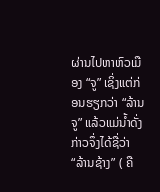ຜ່ານໄປຫາຫົວເມືອງ “ຈູ” ເຊິ່ງແຕ່ກ່ອນຮຽກວ່າ “ລ້ານຈູ” ແລ້ວແມ່ນໍ້າດັ່ງກ່າວຈຶ່ງໄດ້ຊື່ວ່າ “ລ້ານຊ້າງ” ( ຄື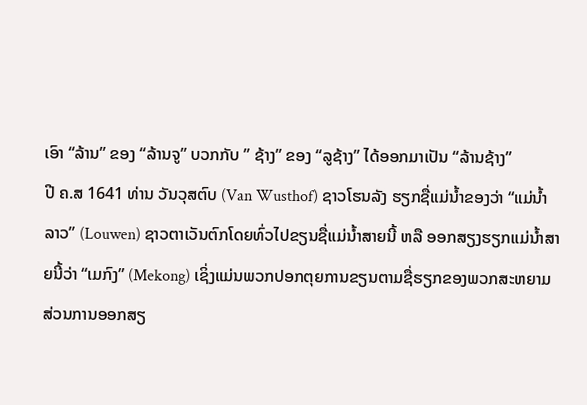ເອົາ “ລ້ານ” ຂອງ “ລ້ານຈູ” ບວກກັບ ” ຊ້າງ” ຂອງ “ລູຊ້າງ” ໄດ້ອອກມາເປັນ “ລ້ານຊ້າງ”
ປີ ຄ.ສ 1641 ທ່ານ ວັນວຸສຕົບ (Van Wusthof) ຊາວໂຮນລັງ ຮຽກຊື່ແມ່ນໍ້າຂອງວ່າ “ແມ່ນໍ້າລາວ” (Louwen) ຊາວຕາເວັນຕົກໂດຍທົ່ວໄປຂຽນຊື່ແມ່ນ້ຳສາຍນີ້ ຫລື ອອກສຽງຮຽກແມ່ນໍ້າສາຍນີ້ວ່າ “ເມກົງ” (Mekong) ເຊິ່ງແມ່ນພວກປອກຕຸຍການຂຽນຕາມຊື່ຮຽກຂອງພວກສະຫຍາມ ສ່ວນການອອກສຽ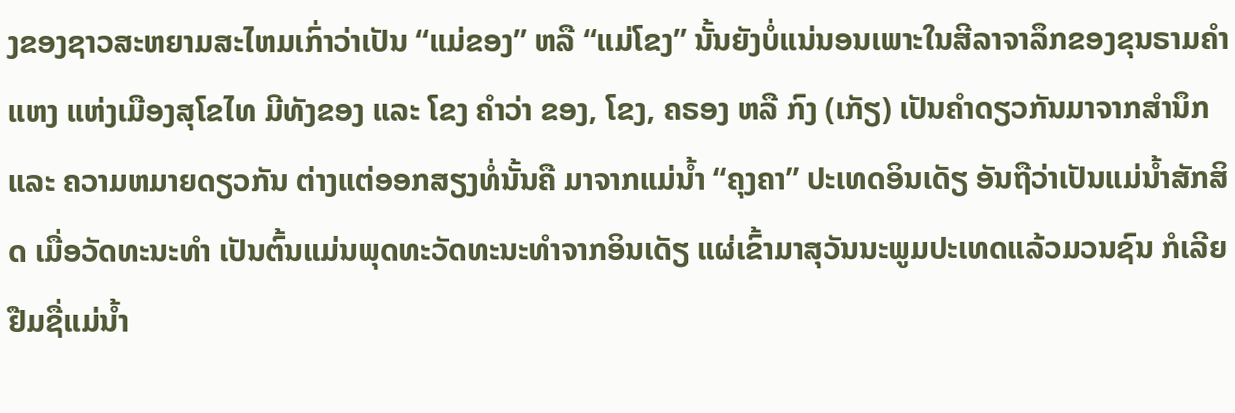ງຂອງຊາວສະຫຍາມສະໄຫມເກົ່າວ່າເປັນ “ແມ່ຂອງ” ຫລື “ແມ່ໂຂງ” ນັ້ນຍັງບໍ່ແນ່ນອນເພາະໃນສີລາຈາລຶກຂອງຂຸນຣາມຄຳແຫງ ແຫ່ງເມືອງສຸໂຂໄທ ມີທັງຂອງ ແລະ ໂຂງ ຄຳວ່າ ຂອງ, ໂຂງ, ຄຣອງ ຫລື ກົງ (ເກັຽ) ເປັນຄຳດຽວກັນມາຈາກສໍານຶກ ແລະ ຄວາມຫມາຍດຽວກັນ ຕ່າງແຕ່ອອກສຽງທໍ່ນັ້ນຄື ມາຈາກແມ່ນໍ້າ “ຄຸງຄາ” ປະເທດອິນເດັຽ ອັນຖືວ່າເປັນແມ່ນໍ້າສັກສິດ ເມື່ອວັດທະນະທຳ ເປັນຕົ້ນແມ່ນພຸດທະວັດທະນະທຳຈາກອິນເດັຽ ແຜ່ເຂົ້າມາສຸວັນນະພູມປະເທດແລ້ວມວນຊົນ ກໍເລີຍຢືມຊື່ແມ່ນໍ້າ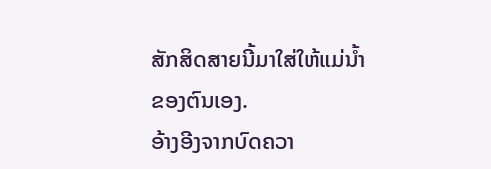ສັກສິດສາຍນີ້ມາໃສ່ໃຫ້ແມ່ນໍ້າຂອງຕົນເອງ.
ອ້າງອີງຈາກບົດຄວາ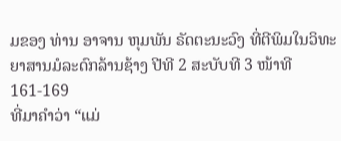ມຂອງ ທ່ານ ອາຈານ ຫຸມພັນ ຣັດຕະນະວົງ ທີ່ຕີພິມໃນວິທະຍາສານມໍລະດົກລ້ານຊ້າງ ປີທີ 2 ສະບັບທີ 3 ໜ້າທີ 161-169
ທີ່ມາຄຳວ່າ “ແມ່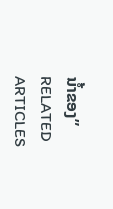ນໍ້າຂອງ”
RELATED ARTICLES